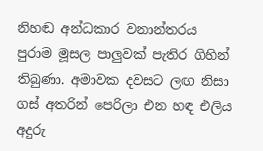නිහඬ අන්ධකාර වනාන්තරය පුරාම මූසල පාලුවක් පැතිර ගිහින් තිබුණා. අමාවක දවසට ලඟ නිසා ගස් අතරින් පෙරිලා එන හඳ එලිය අදුරු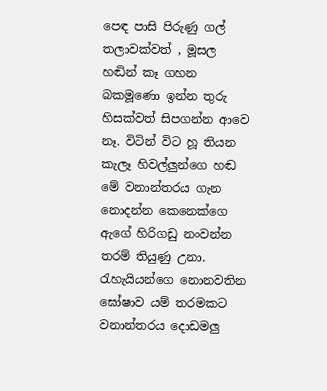පෙඳ පාසි පිරුණු ගල් තලාවක්වත් , මූසල හඬින් කෑ ගහන බකමූණො ඉන්න තුරු හිසක්වත් සිපගන්න ආවෙ නෑ. විටින් විට හූ තියන කැලෑ හිවල්ලුන්ගෙ හඬ මේ වනාන්තරය ගැන නොදන්න කෙනෙක්ගෙ ඇගේ හිරිගඩු නංවන්න තරම් තියුණු උනා. රැහැයියන්ගෙ නොනවතින ඝෝෂාව යම් තරමකට වනාන්තරය දොඩමලු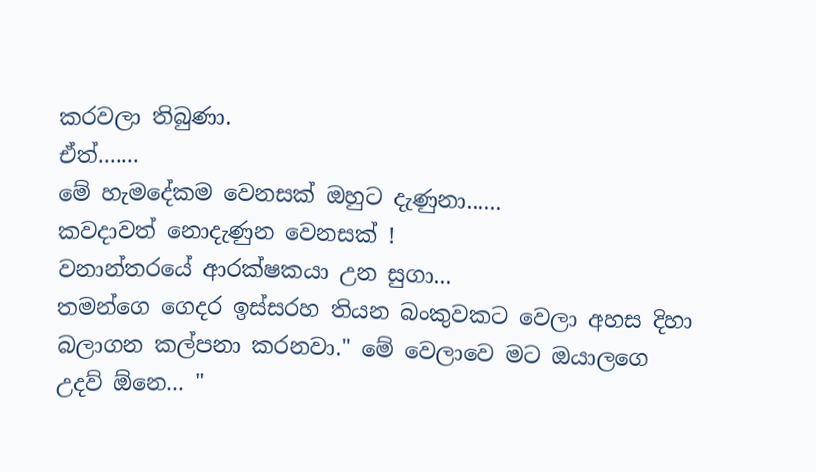කරවලා තිබුණා.
ඒත්.......
මේ හැමදේකම වෙනසක් ඔහුට දැණුනා......
කවදාවත් නොදැණුන වෙනසක් !
වනාන්තරයේ ආරක්ෂකයා උන සුගා...
තමන්ගෙ ගෙදර ඉස්සරහ තියන බංකුවකට වෙලා අහස දිහා බලාගන කල්පනා කරනවා." මේ වෙලාවෙ මට ඔයාලගෙ උදව් ඕනෙ... "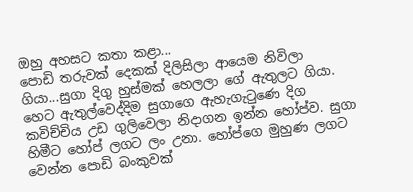ඔහු අහසට කතා කළා...
පොඩි තරුවක් දෙකක් දිලිසිලා ආයෙම නිවිලා ගියා...සුගා දිගු හුස්මක් හෙලලා ගේ ඇතුලට ගියා. හෙට ඇතුල්වෙද්දිම සුගාගෙ ඇහැගැටුණෙ දිග කවිච්චිය උඩ ගුලිවෙලා නිදාගන ඉන්න හෝප්ව. සුගා හිමීට හෝප් ලගට ලං උනා. හෝප්ගෙ මුහුණ ලගට වෙන්න පොඩි බංකුවක්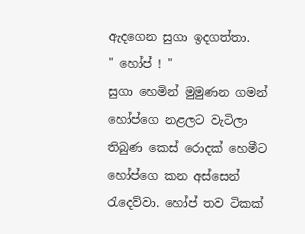ඇදගෙන සුගා ඉදගත්තා.
" හෝප් ! "
සුගා හෙමින් මුමුණන ගමන් හෝප්ගෙ නළලට වැටිලා තිබුණ කෙස් රොදක් හෙමීට හෝප්ගෙ කන අස්සෙන් රැදෙව්වා. හෝප් තව ටිකක්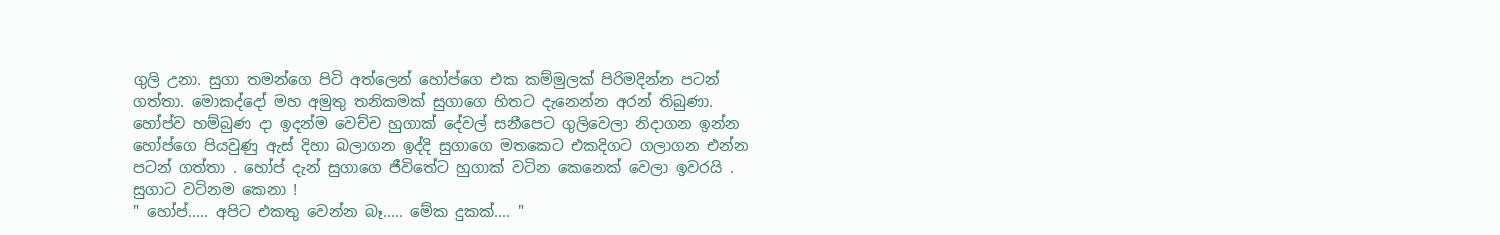ගුලි උනා. සුගා තමන්ගෙ පිටි අත්ලෙන් හෝප්ගෙ එක කම්මුලක් පිරිමදින්න පටන් ගත්තා. මොකද්දෝ මහ අමුතු තනිකමක් සුගාගෙ හිතට දැනෙන්න අරන් තිබුණා. හෝප්ව හම්බුණ දා ඉදන්ම වෙච්ච හුගාක් දේවල් සනීපෙට ගුලිවෙලා නිදාගන ඉන්න හෝප්ගෙ පියවුණු ඇස් දිහා බලාගන ඉද්දි සුගාගෙ මතකෙට එකදිගට ගලාගන එන්න පටන් ගත්තා . හෝප් දැන් සුගාගෙ ජීවිතේට හුගාක් වටින කෙනෙක් වෙලා ඉවරයි .
සුගාට වටිනම කෙනා !
" හෝප්..... අපිට එකතු වෙන්න බෑ..... මේක දුකක්.... "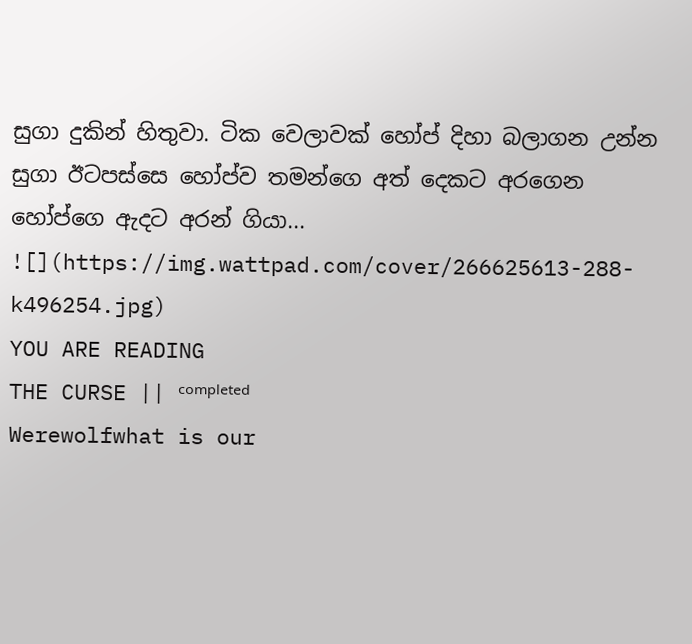සුගා දුකින් හිතුවා. ටික වෙලාවක් හෝප් දිහා බලාගන උන්න සුගා ඊටපස්සෙ හෝප්ව තමන්ගෙ අත් දෙකට අරගෙන හෝප්ගෙ ඇදට අරන් ගියා...
![](https://img.wattpad.com/cover/266625613-288-k496254.jpg)
YOU ARE READING
THE CURSE || ᶜᵒᵐᵖˡᵉᵗᵉᵈ
Werewolfwhat is our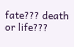fate??? death or life???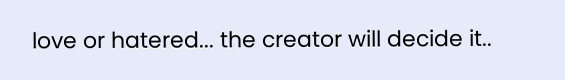love or hatered... the creator will decide it..